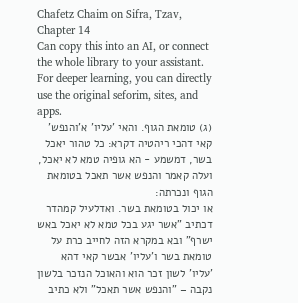Chafetz Chaim on Sifra, Tzav, Chapter 14
Can copy this into an AI, or connect the whole library to your assistant. For deeper learning, you can directly use the original seforim, sites, and apps.
(ג) טומאת הגוף. והאי 'עליו' א'והנפש' קאי דהכי ריהטיה דקרא: כל טהור יאכל בשר, דמשמע - הא גופיה טמא לא יאכל, ועלה קאמר והנפש אשר תאכל בטומאת הגוף ונכרתה:
או יכול בטומאת בשר. ואדלעיל קמהדר דכתיב "אשר יגע בכל טמא לא יאכל באש ישרף" ובא במקרא הזה לחייב כרת על טומאת בשר ו'עליו' אבשר קאי דהא 'עליו' לשון זכר הוא והאוכל הנזכר בלשון נקבה – "והנפש אשר תאכל" ולא כתיב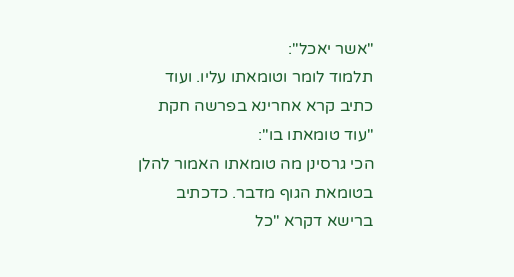"אשר יאכל":
תלמוד לומר וטומאתו עליו. ועוד כתיב קרא אחרינא בפרשה חקת "עוד טומאתו בו":
הכי גרסינן מה טומאתו האמור להלן בטומאת הגוף מדבר. כדכתיב ברישא דקרא "כל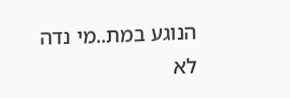הנוגע במת..מי נדה לא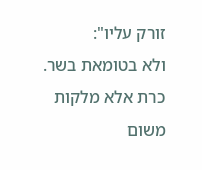זורק עליו":
ולא בטומאת בשר. כרת אלא מלקות משום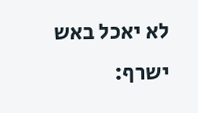לא יאכל באש ישרף: